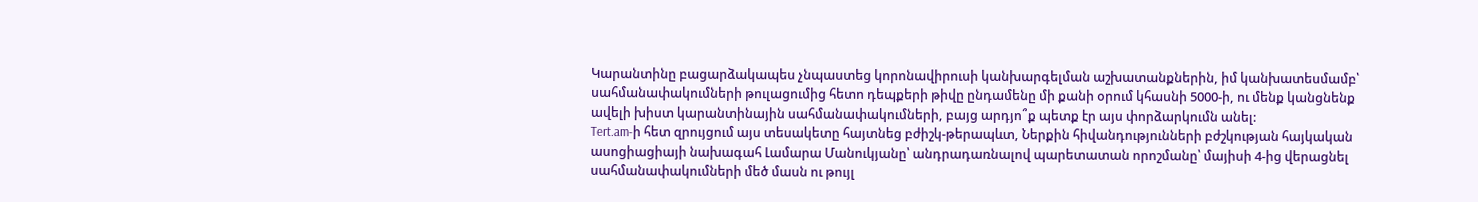Կարանտինը բացարձակապես չնպաստեց կորոնավիրուսի կանխարգելման աշխատանքներին, իմ կանխատեսմամբ՝ սահմանափակումների թուլացումից հետո դեպքերի թիվը ընդամենը մի քանի օրում կհասնի 5000-ի, ու մենք կանցնենք ավելի խիստ կարանտինային սահմանափակումների, բայց արդյո՞ք պետք էր այս փորձարկումն անել:
Tert.am-ի հետ զրույցում այս տեսակետը հայտնեց բժիշկ-թերապևտ, Ներքին հիվանդությունների բժշկության հայկական ասոցիացիայի նախագահ Լամարա Մանուկյանը՝ անդրադառնալով պարետատան որոշմանը՝ մայիսի 4-ից վերացնել սահմանափակումների մեծ մասն ու թույլ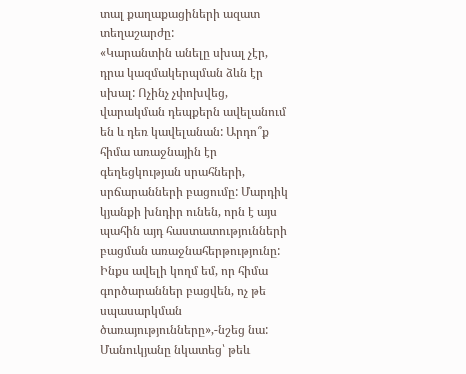տալ քաղաքացիների ազատ տեղաշարժը:
«Կարանտին անելը սխալ չէր, դրա կազմակերպման ձևն էր սխալ: Ոչինչ չփոխվեց, վարակման դեպքերն ավելանում են և դեռ կավելանան: Արդո՞ք հիմա առաջնային էր գեղեցկության սրահների, սրճարանների բացումը: Մարդիկ կյանքի խնդիր ունեն, որն է այս պահին այդ հաստատությունների բացման առաջնահերթությունը: Ինքս ավելի կողմ եմ, որ հիմա գործարաններ բացվեն, ոչ թե սպասարկման ծառայությունները»,-նշեց նա:
Մանուկյանը նկատեց՝ թեև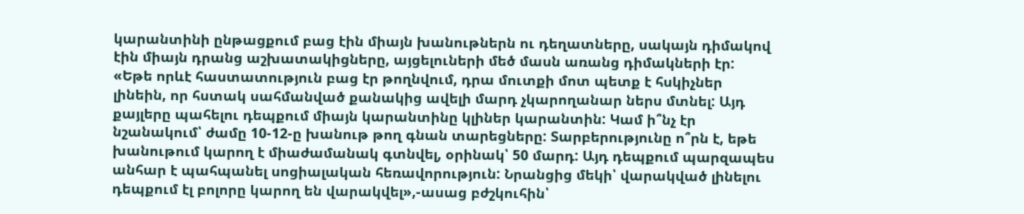կարանտինի ընթացքում բաց էին միայն խանութներն ու դեղատները, սակայն դիմակով էին միայն դրանց աշխատակիցները, այցելուների մեծ մասն առանց դիմակների էր:
«Եթե որևէ հաստատություն բաց էր թողնվում, դրա մուտքի մոտ պետք է հսկիչներ լինեին, որ հստակ սահմանված քանակից ավելի մարդ չկարողանար ներս մտնել: Այդ քայլերը պահելու դեպքում միայն կարանտինը կլիներ կարանտին: Կամ ի՞նչ էր նշանակում՝ ժամը 10-12-ը խանութ թող գնան տարեցները: Տարբերությունը ո՞րն է, եթե խանութում կարող է միաժամանակ գտնվել, օրինակ՝ 50 մարդ: Այդ դեպքում պարզապես անհար է պահպանել սոցիալական հեռավորություն: Նրանցից մեկի՝ վարակված լինելու դեպքում էլ բոլորը կարող են վարակվել»,-ասաց բժշկուհին՝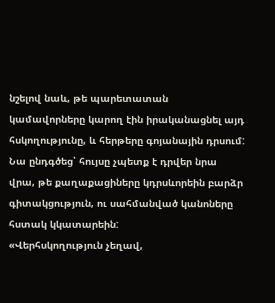նշելով նաև, թե պարետատան կամավորները կարող էին իրականացնել այդ հսկողությունը, և հերթերը գոյանային դրսում:
Նա ընդգծեց՝ հույսը չպետք է դրվեր նրա վրա, թե քաղաքացիները կդրսևորեին բարձր գիտակցություն, ու սահմանված կանոները հստակ կկատարեին:
«Վերհսկողություն չեղավ,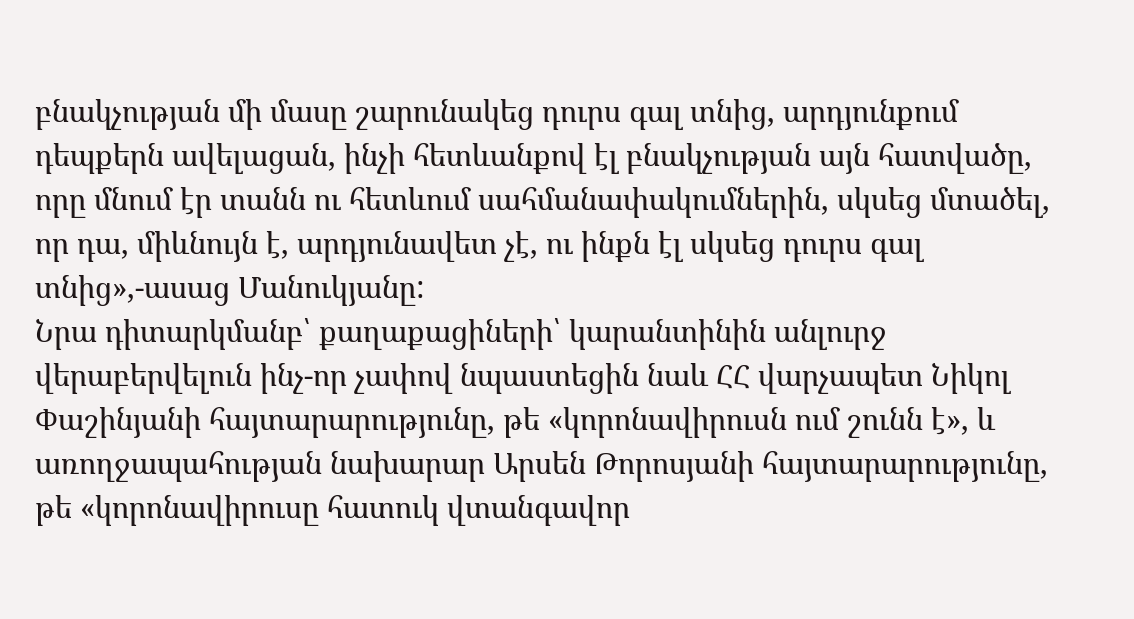բնակչության մի մասը շարունակեց դուրս գալ տնից, արդյունքում դեպքերն ավելացան, ինչի հետևանքով էլ բնակչության այն հատվածը, որը մնում էր տանն ու հետևում սահմանափակումներին, սկսեց մտածել, որ դա, միևնույն է, արդյունավետ չէ, ու ինքն էլ սկսեց դուրս գալ տնից»,-ասաց Մանուկյանը:
Նրա դիտարկմանբ՝ քաղաքացիների՝ կարանտինին անլուրջ վերաբերվելուն ինչ-որ չափով նպաստեցին նաև ՀՀ վարչապետ Նիկոլ Փաշինյանի հայտարարությունը, թե «կորոնավիրուսն ում շունն է», և առողջապահության նախարար Արսեն Թորոսյանի հայտարարությունը, թե «կորոնավիրուսը հատուկ վտանգավոր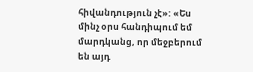հիվանդություն չէ»: «Ես մինչ օրս հանդիպում եմ մարդկանց, որ մեջբերում են այդ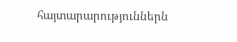հայտարարություններն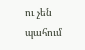ու չեն պահում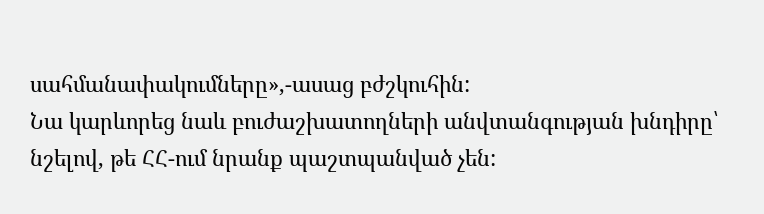սահմանափակումները»,-ասաց բժշկուհին:
Նա կարևորեց նաև բուժաշխատողների անվտանգության խնդիրը՝ նշելով, թե ՀՀ-ում նրանք պաշտպանված չեն: